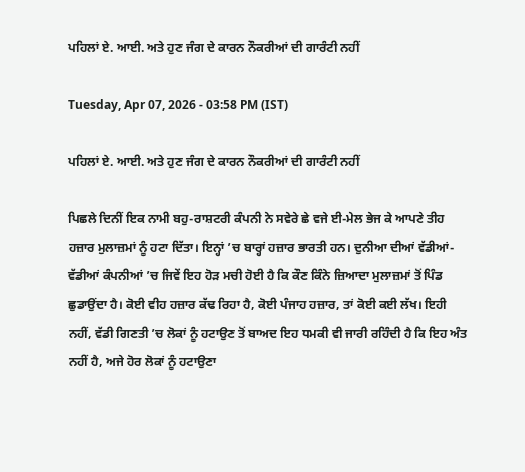ਪਹਿਲਾਂ ਏ. ਆਈ. ਅਤੇ ਹੁਣ ਜੰਗ ਦੇ ਕਾਰਨ ਨੌਕਰੀਆਂ ਦੀ ਗਾਰੰਟੀ ਨਹੀਂ

Tuesday, Apr 07, 2026 - 03:58 PM (IST)

ਪਹਿਲਾਂ ਏ. ਆਈ. ਅਤੇ ਹੁਣ ਜੰਗ ਦੇ ਕਾਰਨ ਨੌਕਰੀਆਂ ਦੀ ਗਾਰੰਟੀ ਨਹੀਂ

ਪਿਛਲੇ ਦਿਨੀਂ ਇਕ ਨਾਮੀ ਬਹੁ-ਰਾਸ਼ਟਰੀ ਕੰਪਨੀ ਨੇ ਸਵੇਰੇ ਛੇ ਵਜੇ ਈ-ਮੇਲ ਭੇਜ ਕੇ ਆਪਣੇ ਤੀਹ ਹਜ਼ਾਰ ਮੁਲਾਜ਼ਮਾਂ ਨੂੰ ਹਟਾ ਦਿੱਤਾ। ਇਨ੍ਹਾਂ ’ਚ ਬਾਰ੍ਹਾਂ ਹਜ਼ਾਰ ਭਾਰਤੀ ਹਨ। ਦੁਨੀਆ ਦੀਆਂ ਵੱਡੀਆਂ-ਵੱਡੀਆਂ ਕੰਪਨੀਆਂ ’ਚ ਜਿਵੇਂ ਇਹ ਹੋੜ ਮਚੀ ਹੋਈ ਹੈ ਕਿ ਕੌਣ ਕਿੰਨੇ ਜ਼ਿਆਦਾ ਮੁਲਾਜ਼ਮਾਂ ਤੋਂ ਪਿੰਡ ਛੁਡਾਉਂਦਾ ਹੈ। ਕੋਈ ਵੀਹ ਹਜ਼ਾਰ ਕੱਢ ਰਿਹਾ ਹੈ, ਕੋਈ ਪੰਜਾਹ ਹਜ਼ਾਰ, ਤਾਂ ਕੋਈ ਕਈ ਲੱਖ। ਇਹੀ ਨਹੀਂ, ਵੱਡੀ ਗਿਣਤੀ ’ਚ ਲੋਕਾਂ ਨੂੰ ਹਟਾਉਣ ਤੋਂ ਬਾਅਦ ਇਹ ਧਮਕੀ ਵੀ ਜਾਰੀ ਰਹਿੰਦੀ ਹੈ ਕਿ ਇਹ ਅੰਤ ਨਹੀਂ ਹੈ, ਅਜੇ ਹੋਰ ਲੋਕਾਂ ਨੂੰ ਹਟਾਉਣਾ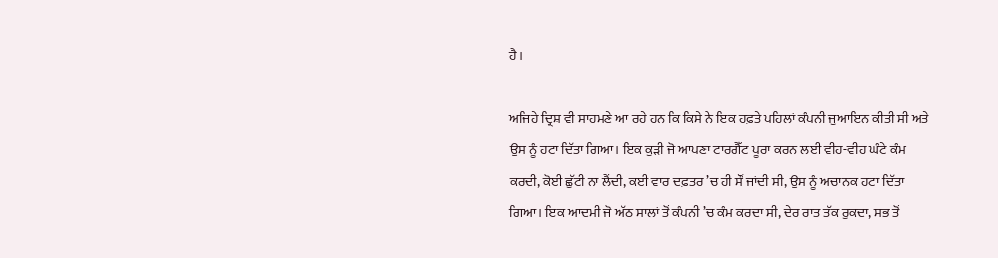ਹੈ।

ਅਜਿਹੇ ਦ੍ਰਿਸ਼ ਵੀ ਸਾਹਮਣੇ ਆ ਰਹੇ ਹਨ ਕਿ ਕਿਸੇ ਨੇ ਇਕ ਹਫ਼ਤੇ ਪਹਿਲਾਂ ਕੰਪਨੀ ਜੁਆਇਨ ਕੀਤੀ ਸੀ ਅਤੇ ਉਸ ਨੂੰ ਹਟਾ ਦਿੱਤਾ ਗਿਆ। ਇਕ ਕੁੜੀ ਜੋ ਆਪਣਾ ਟਾਰਗੈੱਟ ਪੂਰਾ ਕਰਨ ਲਈ ਵੀਹ-ਵੀਹ ਘੰਟੇ ਕੰਮ ਕਰਦੀ, ਕੋਈ ਛੁੱਟੀ ਨਾ ਲੈਂਦੀ, ਕਈ ਵਾਰ ਦਫ਼ਤਰ ’ਚ ਹੀ ਸੌਂ ਜਾਂਦੀ ਸੀ, ਉਸ ਨੂੰ ਅਚਾਨਕ ਹਟਾ ਦਿੱਤਾ ਗਿਆ। ਇਕ ਆਦਮੀ ਜੋ ਅੱਠ ਸਾਲਾਂ ਤੋਂ ਕੰਪਨੀ ’ਚ ਕੰਮ ਕਰਦਾ ਸੀ, ਦੇਰ ਰਾਤ ਤੱਕ ਰੁਕਦਾ, ਸਭ ਤੋਂ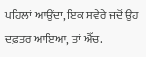ਪਹਿਲਾਂ ਆਉਂਦਾ, ਇਕ ਸਵੇਰੇ ਜਦੋਂ ਉਹ ਦਫ਼ਤਰ ਆਇਆ, ਤਾਂ ਐੱਚ.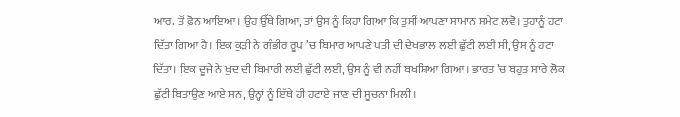ਆਰ. ਤੋਂ ਫ਼ੋਨ ਆਇਆ। ਉਹ ਉੱਥੇ ਗਿਆ, ਤਾਂ ਉਸ ਨੂੰ ਕਿਹਾ ਗਿਆ ਕਿ ਤੁਸੀਂ ਆਪਣਾ ਸਾਮਾਨ ਸਮੇਟ ਲਵੋ। ਤੁਹਾਨੂੰ ਹਟਾ ਦਿੱਤਾ ਗਿਆ ਹੈ। ਇਕ ਕੁੜੀ ਨੇ ਗੰਭੀਰ ਰੂਪ ’ਚ ਬਿਮਾਰ ਆਪਣੇ ਪਤੀ ਦੀ ਦੇਖਭਾਲ ਲਈ ਛੁੱਟੀ ਲਈ ਸੀ, ਉਸ ਨੂੰ ਹਟਾ ਦਿੱਤਾ। ਇਕ ਦੂਜੇ ਨੇ ਖੁਦ ਦੀ ਬਿਮਾਰੀ ਲਈ ਛੁੱਟੀ ਲਈ, ਉਸ ਨੂੰ ਵੀ ਨਹੀਂ ਬਖਸ਼ਿਆ ਗਿਆ। ਭਾਰਤ ’ਚ ਬਹੁਤ ਸਾਰੇ ਲੋਕ ਛੁੱਟੀ ਬਿਤਾਉਣ ਆਏ ਸਨ, ਉਨ੍ਹਾਂ ਨੂੰ ਇੱਥੇ ਹੀ ਹਟਾਏ ਜਾਣ ਦੀ ਸੂਚਨਾ ਮਿਲੀ।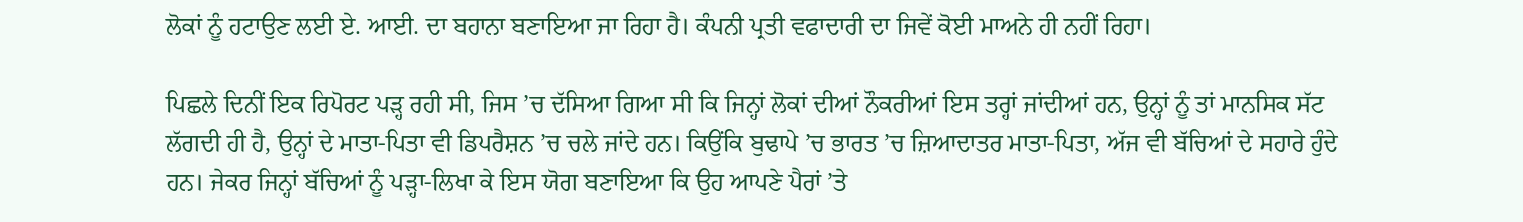ਲੋਕਾਂ ਨੂੰ ਹਟਾਉਣ ਲਈ ਏ. ਆਈ. ਦਾ ਬਹਾਨਾ ਬਣਾਇਆ ਜਾ ਰਿਹਾ ਹੈ। ਕੰਪਨੀ ਪ੍ਰਤੀ ਵਫਾਦਾਰੀ ਦਾ ਜਿਵੇਂ ਕੋਈ ਮਾਅਨੇ ਹੀ ਨਹੀਂ ਰਿਹਾ।

ਪਿਛਲੇ ਦਿਨੀਂ ਇਕ ਰਿਪੋਰਟ ਪੜ੍ਹ ਰਹੀ ਸੀ, ਜਿਸ ’ਚ ਦੱਸਿਆ ਗਿਆ ਸੀ ਕਿ ਜਿਨ੍ਹਾਂ ਲੋਕਾਂ ਦੀਆਂ ਨੌਕਰੀਆਂ ਇਸ ਤਰ੍ਹਾਂ ਜਾਂਦੀਆਂ ਹਨ, ਉਨ੍ਹਾਂ ਨੂੰ ਤਾਂ ਮਾਨਸਿਕ ਸੱਟ ਲੱਗਦੀ ਹੀ ਹੈ, ਉਨ੍ਹਾਂ ਦੇ ਮਾਤਾ-ਪਿਤਾ ਵੀ ਡਿਪਰੈਸ਼ਨ ’ਚ ਚਲੇ ਜਾਂਦੇ ਹਨ। ਕਿਉਂਕਿ ਬੁਢਾਪੇ ’ਚ ਭਾਰਤ ’ਚ ਜ਼ਿਆਦਾਤਰ ਮਾਤਾ-ਪਿਤਾ, ਅੱਜ ਵੀ ਬੱਚਿਆਂ ਦੇ ਸਹਾਰੇ ਹੁੰਦੇ ਹਨ। ਜੇਕਰ ਜਿਨ੍ਹਾਂ ਬੱਚਿਆਂ ਨੂੰ ਪੜ੍ਹਾ-ਲਿਖਾ ਕੇ ਇਸ ਯੋਗ ਬਣਾਇਆ ਕਿ ਉਹ ਆਪਣੇ ਪੈਰਾਂ ’ਤੇ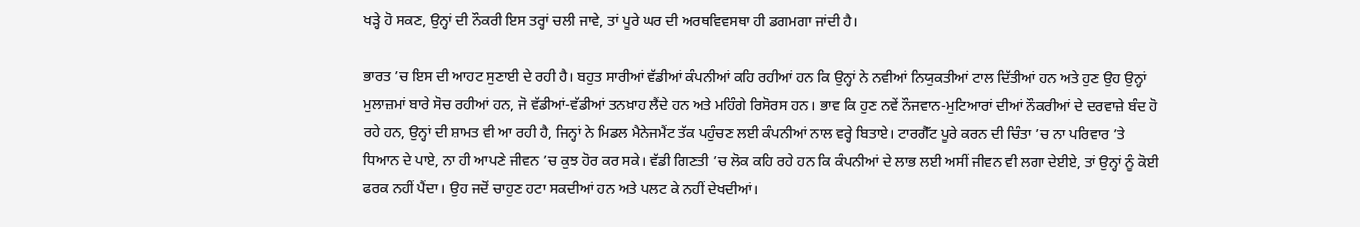ਖੜ੍ਹੇ ਹੋ ਸਕਣ, ਉਨ੍ਹਾਂ ਦੀ ਨੌਕਰੀ ਇਸ ਤਰ੍ਹਾਂ ਚਲੀ ਜਾਵੇ, ਤਾਂ ਪੂਰੇ ਘਰ ਦੀ ਅਰਥਵਿਵਸਥਾ ਹੀ ਡਗਮਗਾ ਜਾਂਦੀ ਹੈ।

ਭਾਰਤ ’ਚ ਇਸ ਦੀ ਆਹਟ ਸੁਣਾਈ ਦੇ ਰਹੀ ਹੈ। ਬਹੁਤ ਸਾਰੀਆਂ ਵੱਡੀਆਂ ਕੰਪਨੀਆਂ ਕਹਿ ਰਹੀਆਂ ਹਨ ਕਿ ਉਨ੍ਹਾਂ ਨੇ ਨਵੀਆਂ ਨਿਯੁਕਤੀਆਂ ਟਾਲ ਦਿੱਤੀਆਂ ਹਨ ਅਤੇ ਹੁਣ ਉਹ ਉਨ੍ਹਾਂ ਮੁਲਾਜ਼ਮਾਂ ਬਾਰੇ ਸੋਚ ਰਹੀਆਂ ਹਨ, ਜੋ ਵੱਡੀਆਂ-ਵੱਡੀਆਂ ਤਨਖ਼ਾਹ ਲੈਂਦੇ ਹਨ ਅਤੇ ਮਹਿੰਗੇ ਰਿਸੋਰਸ ਹਨ। ਭਾਵ ਕਿ ਹੁਣ ਨਵੇਂ ਨੌਜਵਾਨ-ਮੁਟਿਆਰਾਂ ਦੀਆਂ ਨੌਕਰੀਆਂ ਦੇ ਦਰਵਾਜ਼ੇ ਬੰਦ ਹੋ ਰਹੇ ਹਨ, ਉਨ੍ਹਾਂ ਦੀ ਸ਼ਾਮਤ ਵੀ ਆ ਰਹੀ ਹੈ, ਜਿਨ੍ਹਾਂ ਨੇ ਮਿਡਲ ਮੈਨੇਜਮੈਂਟ ਤੱਕ ਪਹੁੰਚਣ ਲਈ ਕੰਪਨੀਆਂ ਨਾਲ ਵਰ੍ਹੇ ਬਿਤਾਏ। ਟਾਰਗੈੱਟ ਪੂਰੇ ਕਰਨ ਦੀ ਚਿੰਤਾ ’ਚ ਨਾ ਪਰਿਵਾਰ ’ਤੇ ਧਿਆਨ ਦੇ ਪਾਏ, ਨਾ ਹੀ ਆਪਣੇ ਜੀਵਨ ’ਚ ਕੁਝ ਹੋਰ ਕਰ ਸਕੇ। ਵੱਡੀ ਗਿਣਤੀ ’ਚ ਲੋਕ ਕਹਿ ਰਹੇ ਹਨ ਕਿ ਕੰਪਨੀਆਂ ਦੇ ਲਾਭ ਲਈ ਅਸੀਂ ਜੀਵਨ ਵੀ ਲਗਾ ਦੇਈਏ, ਤਾਂ ਉਨ੍ਹਾਂ ਨੂੰ ਕੋਈ ਫਰਕ ਨਹੀਂ ਪੈਂਦਾ। ਉਹ ਜਦੋਂ ਚਾਹੁਣ ਹਟਾ ਸਕਦੀਆਂ ਹਨ ਅਤੇ ਪਲਟ ਕੇ ਨਹੀਂ ਦੇਖਦੀਆਂ।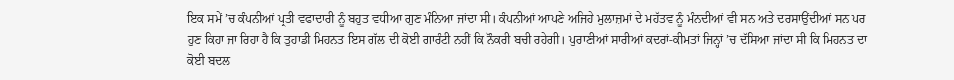ਇਕ ਸਮੇਂ ’ਚ ਕੰਪਨੀਆਂ ਪ੍ਰਤੀ ਵਫਾਦਾਰੀ ਨੂੰ ਬਹੁਤ ਵਧੀਆ ਗੁਣ ਮੰਨਿਆ ਜਾਂਦਾ ਸੀ। ਕੰਪਨੀਆਂ ਆਪਣੇ ਅਜਿਹੇ ਮੁਲਾਜ਼ਮਾਂ ਦੇ ਮਹੱਤਵ ਨੂੰ ਮੰਨਦੀਆਂ ਵੀ ਸਨ ਅਤੇ ਦਰਸਾਉਂਦੀਆਂ ਸਨ ਪਰ ਹੁਣ ਕਿਹਾ ਜਾ ਰਿਹਾ ਹੈ ਕਿ ਤੁਹਾਡੀ ਮਿਹਨਤ ਇਸ ਗੱਲ ਦੀ ਕੋਈ ਗਾਰੰਟੀ ਨਹੀਂ ਕਿ ਨੌਕਰੀ ਬਚੀ ਰਹੇਗੀ। ਪੁਰਾਣੀਆਂ ਸਾਰੀਆਂ ਕਦਰਾਂ-ਕੀਮਤਾਂ ਜਿਨ੍ਹਾਂ ’ਚ ਦੱਸਿਆ ਜਾਂਦਾ ਸੀ ਕਿ ਮਿਹਨਤ ਦਾ ਕੋਈ ਬਦਲ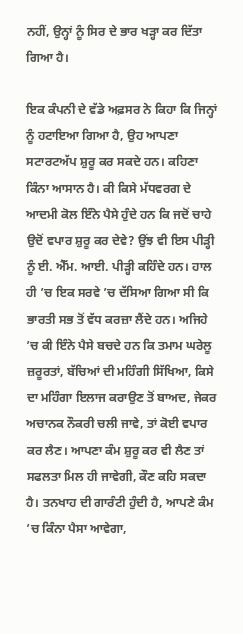ਨਹੀਂ, ਉਨ੍ਹਾਂ ਨੂੰ ਸਿਰ ਦੇ ਭਾਰ ਖੜ੍ਹਾ ਕਰ ਦਿੱਤਾ ਗਿਆ ਹੈ।

ਇਕ ਕੰਪਨੀ ਦੇ ਵੱਡੇ ਅਫ਼ਸਰ ਨੇ ਕਿਹਾ ਕਿ ਜਿਨ੍ਹਾਂ ਨੂੰ ਹਟਾਇਆ ਗਿਆ ਹੈ, ਉਹ ਆਪਣਾ ਸਟਾਰਟਅੱਪ ਸ਼ੁਰੂ ਕਰ ਸਕਦੇ ਹਨ। ਕਹਿਣਾ ਕਿੰਨਾ ਆਸਾਨ ਹੈ। ਕੀ ਕਿਸੇ ਮੱਧਵਰਗ ਦੇ ਆਦਮੀ ਕੋਲ ਇੰਨੇ ਪੈਸੇ ਹੁੰਦੇ ਹਨ ਕਿ ਜਦੋਂ ਚਾਹੇ ਉਦੋਂ ਵਪਾਰ ਸ਼ੁਰੂ ਕਰ ਦੇਵੇ? ਉਂਝ ਵੀ ਇਸ ਪੀੜ੍ਹੀ ਨੂੰ ਈ. ਐੱਮ. ਆਈ. ਪੀੜ੍ਹੀ ਕਹਿੰਦੇ ਹਨ। ਹਾਲ ਹੀ ’ਚ ਇਕ ਸਰਵੇ ’ਚ ਦੱਸਿਆ ਗਿਆ ਸੀ ਕਿ ਭਾਰਤੀ ਸਭ ਤੋਂ ਵੱਧ ਕਰਜ਼ਾ ਲੈਂਦੇ ਹਨ। ਅਜਿਹੇ ’ਚ ਕੀ ਇੰਨੇ ਪੈਸੇ ਬਚਦੇ ਹਨ ਕਿ ਤਮਾਮ ਘਰੇਲੂ ਜ਼ਰੂਰਤਾਂ, ਬੱਚਿਆਂ ਦੀ ਮਹਿੰਗੀ ਸਿੱਖਿਆ, ਕਿਸੇ ਦਾ ਮਹਿੰਗਾ ਇਲਾਜ ਕਰਾਉਣ ਤੋਂ ਬਾਅਦ, ਜੇਕਰ ਅਚਾਨਕ ਨੌਕਰੀ ਚਲੀ ਜਾਵੇ, ਤਾਂ ਕੋਈ ਵਪਾਰ ਕਰ ਲੈਣ। ਆਪਣਾ ਕੰਮ ਸ਼ੁਰੂ ਕਰ ਵੀ ਲੈਣ ਤਾਂ ਸਫਲਤਾ ਮਿਲ ਹੀ ਜਾਵੇਗੀ, ਕੌਣ ਕਹਿ ਸਕਦਾ ਹੈ। ਤਨਖਾਹ ਦੀ ਗਾਰੰਟੀ ਹੁੰਦੀ ਹੈ, ਆਪਣੇ ਕੰਮ ’ਚ ਕਿੰਨਾ ਪੈਸਾ ਆਵੇਗਾ,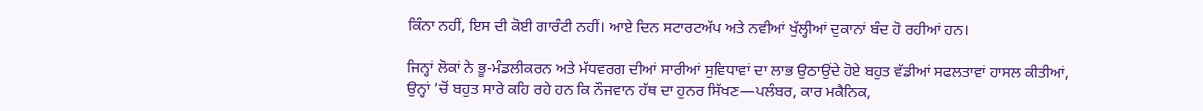ਕਿੰਨਾ ਨਹੀਂ, ਇਸ ਦੀ ਕੋਈ ਗਾਰੰਟੀ ਨਹੀਂ। ਆਏ ਦਿਨ ਸਟਾਰਟਅੱਪ ਅਤੇ ਨਵੀਆਂ ਖੁੱਲ੍ਹੀਆਂ ਦੁਕਾਨਾਂ ਬੰਦ ਹੋ ਰਹੀਆਂ ਹਨ।

ਜਿਨ੍ਹਾਂ ਲੋਕਾਂ ਨੇ ਭੂ-ਮੰਡਲੀਕਰਨ ਅਤੇ ਮੱਧਵਰਗ ਦੀਆਂ ਸਾਰੀਆਂ ਸੁਵਿਧਾਵਾਂ ਦਾ ਲਾਭ ਉਠਾਉਂਦੇ ਹੋਏ ਬਹੁਤ ਵੱਡੀਆਂ ਸਫਲਤਾਵਾਂ ਹਾਸਲ ਕੀਤੀਆਂ, ਉਨ੍ਹਾਂ ’ਚੋਂ ਬਹੁਤ ਸਾਰੇ ਕਹਿ ਰਹੇ ਹਨ ਕਿ ਨੌਜਵਾਨ ਹੱਥ ਦਾ ਹੁਨਰ ਸਿੱਖਣ—ਪਲੰਬਰ, ਕਾਰ ਮਕੈਨਿਕ,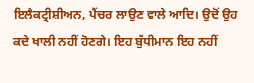ਇਲੈਕਟ੍ਰੀਸ਼ੀਅਨ, ਪੈਂਚਰ ਲਾਉਣ ਵਾਲੇ ਆਦਿ। ਉਦੋਂ ਉਹ ਕਦੇ ਖਾਲੀ ਨਹੀਂ ਹੋਣਗੇ। ਇਹ ਬੁੱਧੀਮਾਨ ਇਹ ਨਹੀਂ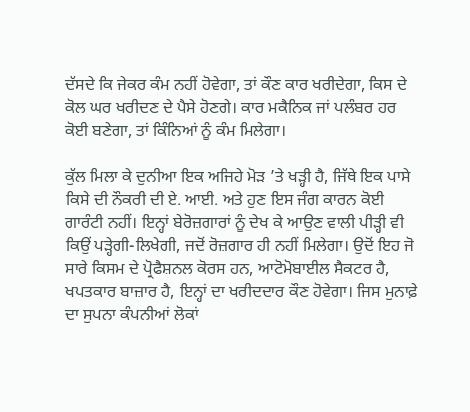ਦੱਸਦੇ ਕਿ ਜੇਕਰ ਕੰਮ ਨਹੀਂ ਹੋਵੇਗਾ, ਤਾਂ ਕੌਣ ਕਾਰ ਖਰੀਦੇਗਾ, ਕਿਸ ਦੇ ਕੋਲ ਘਰ ਖਰੀਦਣ ਦੇ ਪੈਸੇ ਹੋਣਗੇ। ਕਾਰ ਮਕੈਨਿਕ ਜਾਂ ਪਲੰਬਰ ਹਰ ਕੋਈ ਬਣੇਗਾ, ਤਾਂ ਕਿੰਨਿਆਂ ਨੂੰ ਕੰਮ ਮਿਲੇਗਾ।

ਕੁੱਲ ਮਿਲਾ ਕੇ ਦੁਨੀਆ ਇਕ ਅਜਿਹੇ ਮੋੜ ’ਤੇ ਖੜ੍ਹੀ ਹੈ, ਜਿੱਥੇ ਇਕ ਪਾਸੇ ਕਿਸੇ ਦੀ ਨੌਕਰੀ ਦੀ ਏ. ਆਈ. ਅਤੇ ਹੁਣ ਇਸ ਜੰਗ ਕਾਰਨ ਕੋਈ ਗਾਰੰਟੀ ਨਹੀਂ। ਇਨ੍ਹਾਂ ਬੇਰੋਜ਼ਗਾਰਾਂ ਨੂੰ ਦੇਖ ਕੇ ਆਉਣ ਵਾਲੀ ਪੀੜ੍ਹੀ ਵੀ ਕਿਉਂ ਪੜ੍ਹੇਗੀ-ਲਿਖੇਗੀ, ਜਦੋਂ ਰੋਜ਼ਗਾਰ ਹੀ ਨਹੀਂ ਮਿਲੇਗਾ। ਉਦੋਂ ਇਹ ਜੋ ਸਾਰੇ ਕਿਸਮ ਦੇ ਪ੍ਰੋਫੈਸ਼ਨਲ ਕੋਰਸ ਹਨ, ਆਟੋਮੋਬਾਈਲ ਸੈਕਟਰ ਹੈ, ਖਪਤਕਾਰ ਬਾਜ਼ਾਰ ਹੈ, ਇਨ੍ਹਾਂ ਦਾ ਖਰੀਦਦਾਰ ਕੌਣ ਹੋਵੇਗਾ। ਜਿਸ ਮੁਨਾਫ਼ੇ ਦਾ ਸੁਪਨਾ ਕੰਪਨੀਆਂ ਲੋਕਾਂ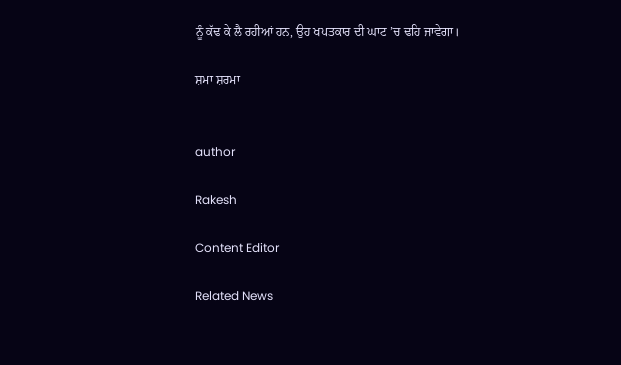ਨੂੰ ਕੱਢ ਕੇ ਲੈ ਰਹੀਆਂ ਹਨ, ਉਹ ਖਪਤਕਾਰ ਦੀ ਘਾਟ ’ਚ ਢਹਿ ਜਾਵੇਗਾ।

ਸ਼ਮਾ ਸ਼ਰਮਾ


author

Rakesh

Content Editor

Related News